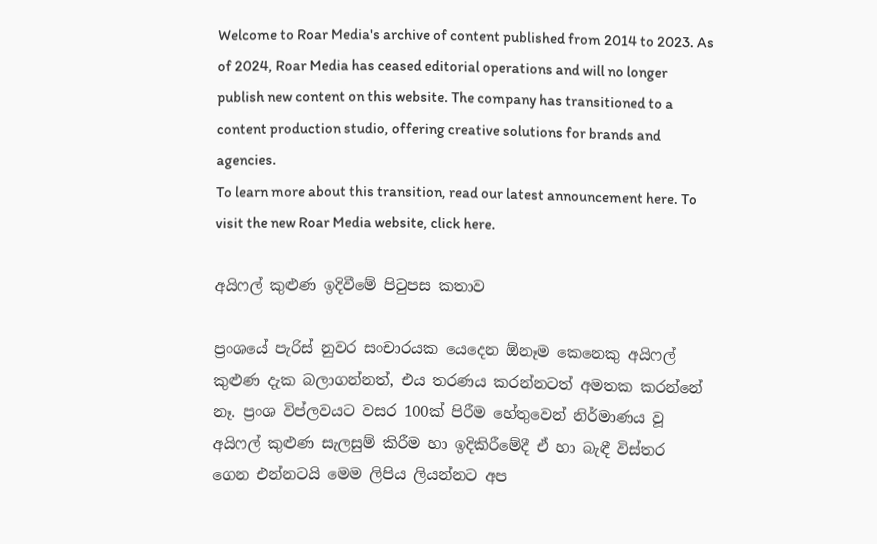Welcome to Roar Media's archive of content published from 2014 to 2023. As of 2024, Roar Media has ceased editorial operations and will no longer publish new content on this website. The company has transitioned to a content production studio, offering creative solutions for brands and agencies.
To learn more about this transition, read our latest announcement here. To visit the new Roar Media website, click here.

අයිෆල් කුළුණ ඉදිවීමේ පිටුපස කතාව

ප්‍රංශයේ පැරිස්‌ නුවර සංචාරයක යෙදෙන ඕනෑම කෙනෙකු අයිෆල් කුළුණ දැක බලාගන්නත්, එය තරණය කරන්නටත් අමතක කරන්නේ නෑ. ප්‍රංශ විප්ලවයට වසර 100ක් පිරීම හේතුවෙන් නිර්මාණය වූ අයිෆල් කුළුණ සැලසුම් කිරීම හා ඉදිකිරීමේදී ඒ හා බැඳී විස්තර ගෙන එන්නටයි මෙම ලිපිය ලියන්නට අප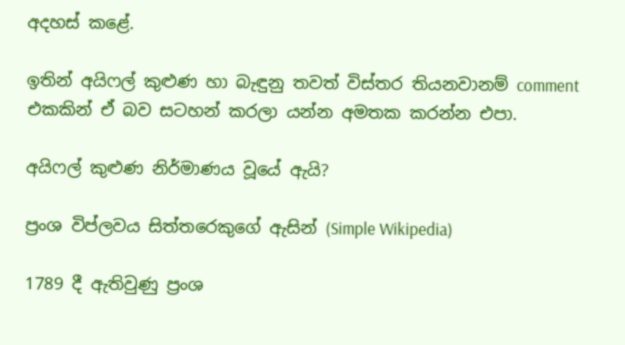අදහස් කළේ.

ඉතින් අයිෆල් කුළුණ හා බැඳුනු තවත් විස්තර තියනවානම් comment එකකින් ඒ බව සටහන් කරලා යන්න අමතක කරන්න එපා.

අයිෆල් කුළුණ නිර්මාණය වූයේ ඇයි?

ප්‍රංශ විප්ලවය සිත්තරෙකුගේ ඇසින් (Simple Wikipedia)

1789 දී ඇතිවුණු ප්‍රංශ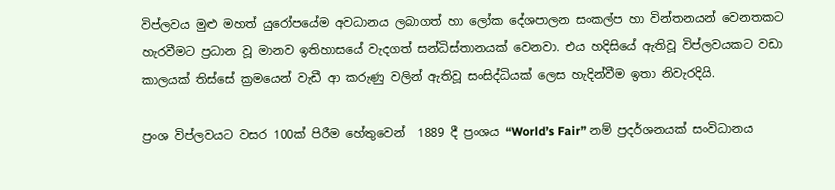විප්ලවය මුළු මහත් යුරෝපයේම අවධානය ලබාගත් හා ලෝක දේශපාලන සංකල්ප හා වින්තනයන් වෙනතකට හැරවීමට ප්‍රධාන වූ මානව ඉතිහාසයේ වැදගත් සන්ධිස්තානයක් වෙනවා. එය හදිසියේ ඇතිවූ විප්ලවයකට වඩා කාලයක් තිස්සේ ක්‍රමයෙන් වැඩී ආ කරුණු වලින් ඇතිවූ සංසිද්ධියක් ලෙස හැදින්වීම ඉතා නිවැරදියි.

ප්‍රංශ විප්ලවයට වසර 100ක් පිරීම හේතුවෙන්  1889 දී ප්‍රංශය “World’s Fair” නම් ප්‍රදර්ශනයක් සංවිධානය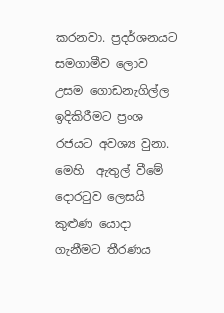කරනවා. ප්‍රදර්ශනයට සමගාමීව ලොව උසම ගොඩනැගිල්ල ඉදිකිරීමට ප්‍රංශ රජයට අවශ්‍ය වුනා. මෙහි  ඇතුල් වීමේ දොරටුව ලෙසයි කුළුණ යොදා ගැනීමට තීරණය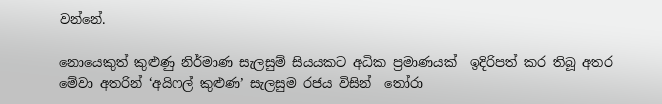වන්නේ.

නොයෙකුත් කුළුණු නිර්මාණ සැලසුම් සියයකට අධික ප්‍රමාණයක්  ඉදිරිපත් කර තිබූ අතර මේවා අතරින් ‘අයිෆල් කුළුණ’ සැලසුම රජය විසින්  තෝරා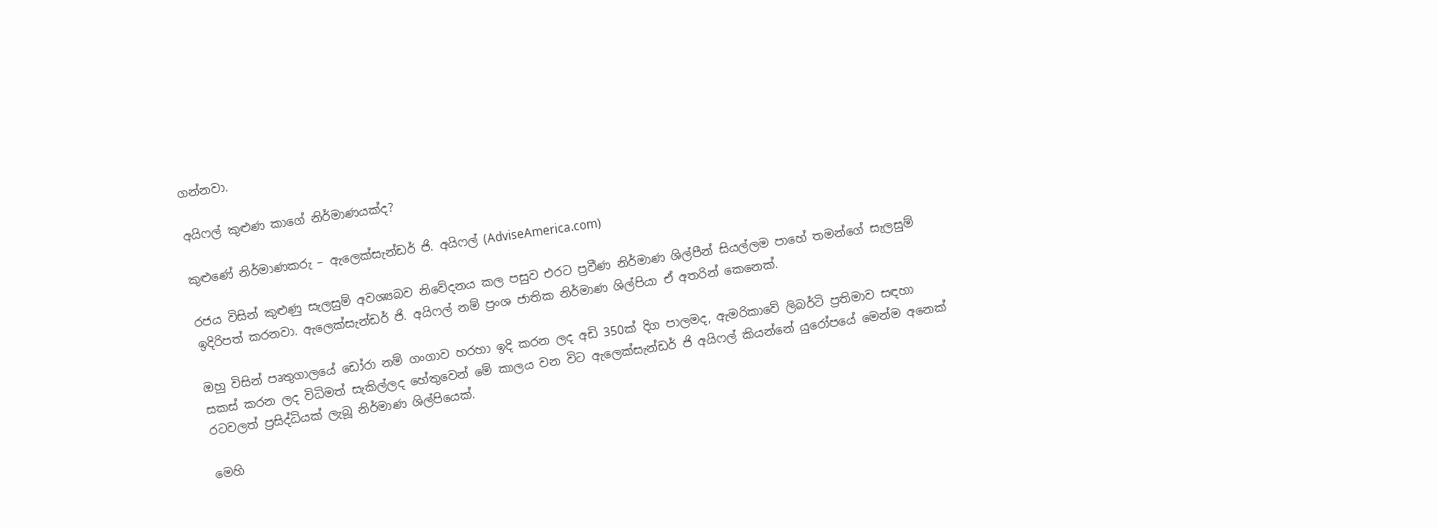ගන්නවා.

අයිෆල් කුළුණ කාගේ නිර්මාණයක්ද?

කුළුණේ නිර්මාණකරු – ඇලෙක්සැන්ඩර් ජි. අයිෆල් (AdviseAmerica.com)

රජය විසින් කුළුණු සැලසුම් අවශ්‍යබව නිවේදනය කල පසුව එරට ප්‍රවීණ නිර්මාණ ශිල්පීන් සියල්ලම පාහේ තමන්ගේ සැලසුම් ඉදිරිපත් කරනවා. ඇලෙක්සැන්ඩර් ජි. අයිෆල් නම් ප්‍රංශ ජාතික නිර්මාණ ශිල්පියා ඒ අතරින් කෙනෙක්.

ඔහු විසින් පෘතුගාලයේ ඩෝරා නම් ගංගාව හරහා ඉදි කරන ලද අඩි 350ක් දිග පාලමද, ඇමරිකාවේ ලිබර්ටි ප්‍රතිමාව සඳහා සකස් කරන ලද විධිමත් සැකිල්ලද හේතුවෙන් මේ කාලය වන විට ඇලෙක්සැන්ඩර් ජි අයිෆල් කියන්නේ යුරෝපයේ මෙන්ම අනෙක් රටවලත් ප්‍රසිද්ධියක් ලැබූ නිර්මාණ ශිල්පියෙක්.

මෙහි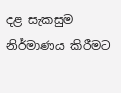දළ සැකසුම නිර්මාණය කිරීමට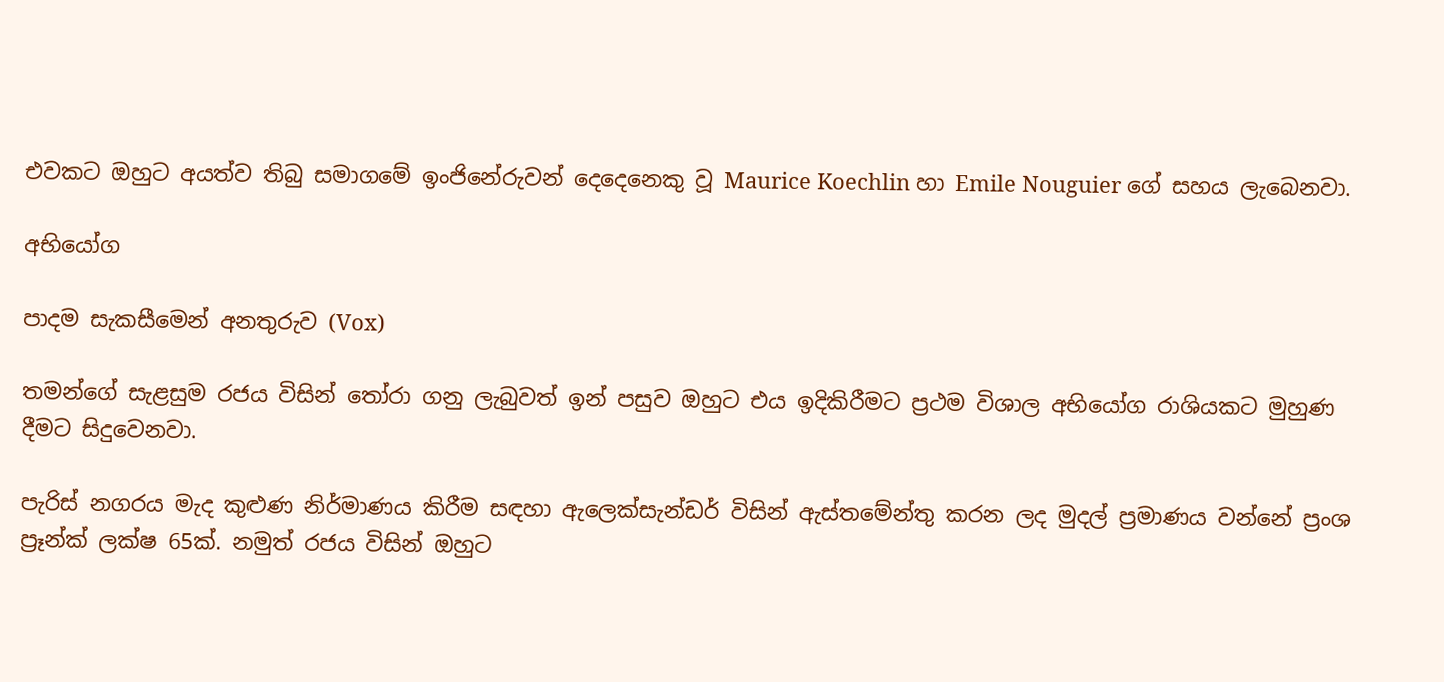එවකට ඔහුට අයත්ව තිබු සමාගමේ ඉංජිනේරුවන් දෙදෙනෙකු වූ Maurice Koechlin හා Emile Nouguier ගේ සහය ලැබෙනවා.

අභියෝග

පාදම සැකසීමෙන් අනතුරුව (Vox)

තමන්ගේ සැළසුම රජය විසින් තෝරා ගනු ලැබුවත් ඉන් පසුව ඔහුට එය ඉදිකිරීමට ප්‍රථම විශාල අභියෝග රාශියකට මුහුණ දීමට සිදුවෙනවා.

පැරිස් නගරය මැද කුළුණ නිර්මාණය කිරීම සඳහා ඇලෙක්සැන්ඩර් විසින් ඇස්තමේන්තු කරන ලද මුදල් ප්‍රමාණය වන්නේ ප්‍රංශ ප්‍රෑන්ක් ලක්ෂ 65ක්. නමුත් රජය විසින් ඔහුට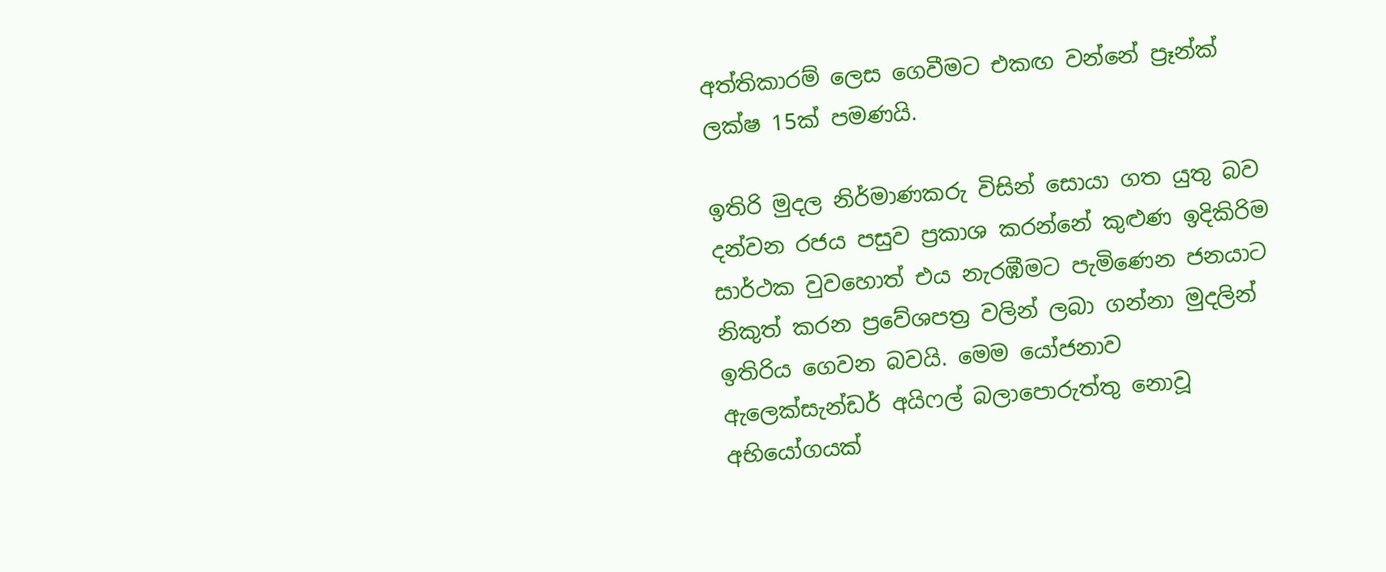අත්තිකාරම් ලෙස ගෙවීමට එකඟ වන්නේ ප්‍රෑන්ක් ලක්ෂ 15ක් පමණයි.

ඉතිරි මුදල නිර්මාණකරු විසින් සොයා ගත යුතු බව දන්වන රජය පසුව ප්‍රකාශ කරන්නේ කුළුණ ඉදිකිරිම සාර්ථක වුවහොත් එය නැරඹීමට පැමිණෙන ජනයාට නිකුත් කරන ප්‍රවේශපත්‍ර වලින් ලබා ගන්නා මුදලින් ඉතිරිය ගෙවන බවයි. මෙම යෝජනාව ඇලෙක්සැන්ඩර් අයිෆල් බලාපොරුත්තු නොවූ අභියෝගයක්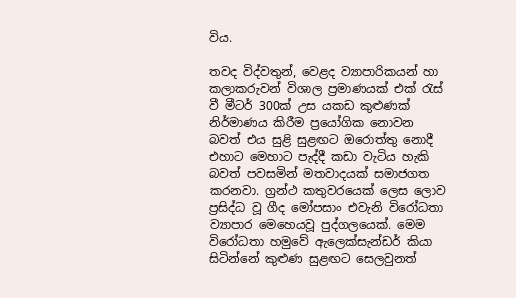විය.

තවද විද්වතුන්, වෙළද ව්‍යාපාරිකයන් හා කලාකරුවන් විශාල ප්‍රමාණයක් එක් රැස් වී මීටර් 300ක් උස යකඩ කුළුණක් නිර්මාණය කිරීම ප්‍රයෝගික නොවන බවත් එය සුළි සුළඟට ඔරොත්තු නොදී එහාට මෙහාට පැද්දී කඩා වැටිය හැකි බවත් පවසමින් මතවාදයක් සමාජගත කරනවා. ග්‍රන්ථ කතුවරයෙක් ලෙස ලොව ප්‍රසිද්ධ වූ ගීද මෝපසාං එවැනි විරෝධතා ව්‍යාපාර මෙහෙයවූ පුද්ගලයෙක්. මෙම විරෝධතා හමුවේ ඇලෙක්සැන්ඩර් කියා සිටින්නේ කුළුණ සුළඟට සෙලවුනත්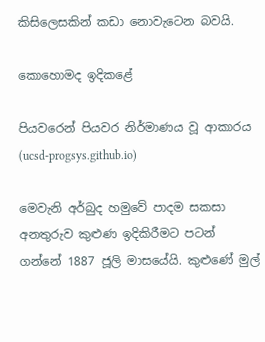කිසිලෙසකින් කඩා නොවැටෙන බවයි.

කොහොමද ඉදිකළේ

පියවරෙන් පියවර නිර්මාණය වූ ආකාරය (ucsd-progsys.github.io)

මෙවැනි අර්බුද හමුවේ පාදම සකසා අනතුරුව කුළුණ ඉදිකිරීමට පටන් ගන්නේ 1887 ජූලි මාසයේයි. කුළුණේ මුල්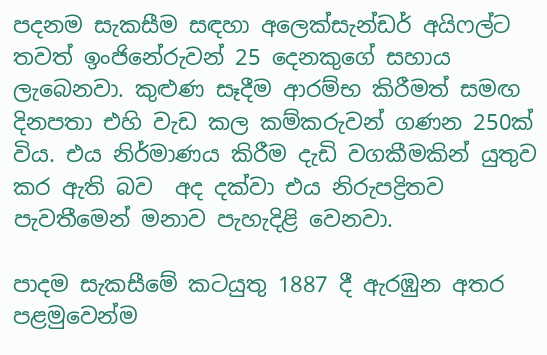පදනම සැකසීම සඳහා අලෙක්සැන්ඩර් අයිෆල්ට තවත් ඉංජිනේරුවන් 25 දෙනකුගේ සහාය ලැබෙනවා. කුළුණ සෑදීම ආරම්භ කිරීමත් සමඟ දිනපතා එහි වැඩ කල කම්කරුවන් ගණන 250ක් විය. එය නිර්මාණය කිරීම දැඩි වගකීමකින් යුතුව කර ඇති බව  අද දක්වා එය නිරුපද්‍රිතව පැවතීමෙන් මනාව පැහැදිළි වෙනවා.

පාදම සැකසීමේ කටයුතු 1887 දී ඇරඹුන අතර පළමුවෙන්ම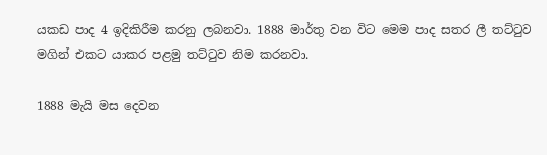යකඩ පාද 4 ඉදිකිරීම කරනු ලබනවා. 1888 මාර්තු වන විට මෙම පාද සතර ලී තට්ටුව මගින් එකට යාකර පළමු තට්ටුව නිම කරනවා.

1888 මැයි මස දෙවන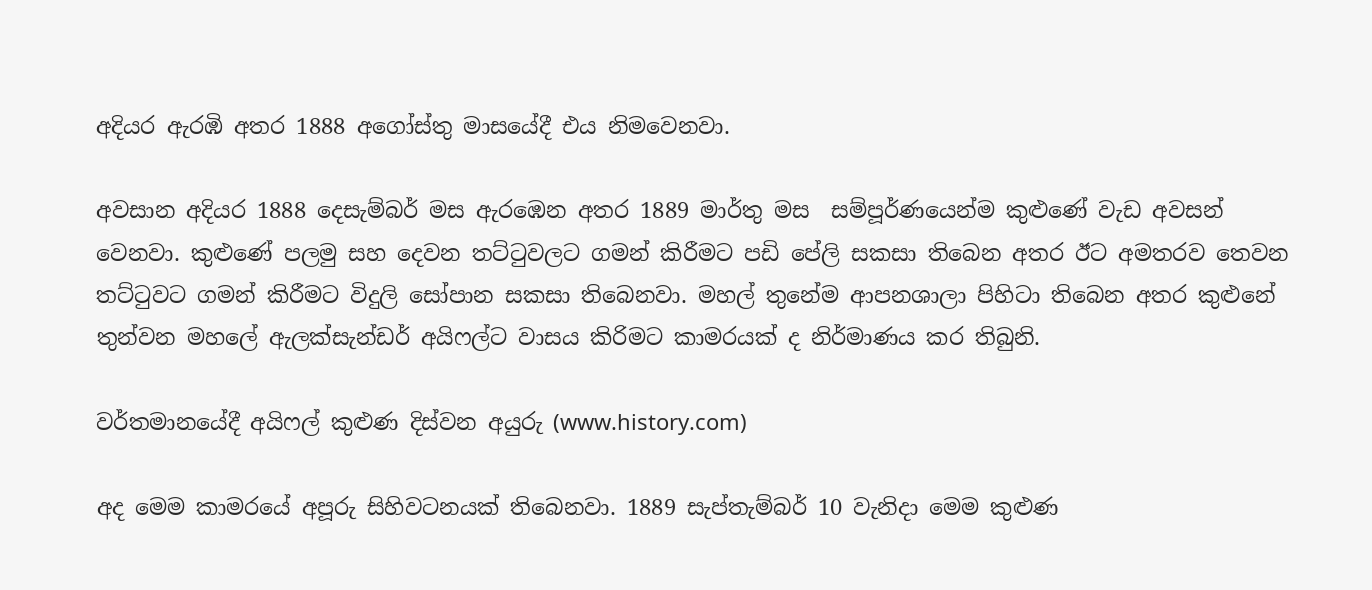අදියර ඇරඹි අතර 1888 අගෝස්තු මාසයේදී එය නිමවෙනවා.

අවසාන අදියර 1888 දෙසැම්බර් මස ඇරඹෙන අතර 1889 මාර්තු මස  සම්පූර්ණයෙන්ම කුළුණේ වැඩ අවසන් වෙනවා. කුළුණේ පලමු සහ දෙවන තට්ටුවලට ගමන් කිරීමට පඩි පේලි සකසා තිබෙන අතර ඊට අමතරව තෙවන තට්ටුවට ගමන් කිරීමට විදුලි සෝපාන සකසා තිබෙනවා. මහල් තුනේම ආපනශාලා පිහිටා තිබෙන අතර කුළුනේ තුන්වන මහලේ ඇලක්සැන්ඩර් අයිෆල්ට වාසය කිරිමට කාමරයක් ද නිර්මාණය කර තිබුනි.

වර්තමානයේදී අයිෆල් කුළුණ දිස්වන අයුරු (www.history.com)

අද මෙම කාමරයේ අපූරු සිහිවටනයක්‌ තිබෙනවා. 1889 සැප්තැම්බර් 10 වැනිදා මෙම කුළුණ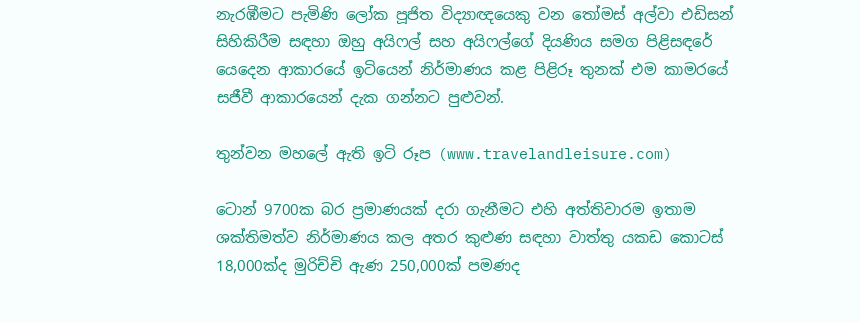නැරඹීමට පැමිණි ලෝක පූජිත විද්‍යාඥයෙකු වන තෝමස්‌ අල්වා එඩිසන් සිහිකිරීම සඳහා ඔහු අයිෆල් සහ අයිෆල්ගේ දියණිය සමග පිළිසඳරේ යෙදෙන ආකාරයේ ඉටියෙන් නිර්මාණය කළ පිළිරූ තුනක්‌ එම කාමරයේ සජීවී ආකාරයෙන් දැක ගන්නට පුළුවන්.

තුන්වන මහලේ ඇති ඉටි රූප (www.travelandleisure.com)

ටොන් 9700ක බර ප්‍රමාණයක් දරා ගැනීමට එහි අත්තිවාරම ඉතාම ශක්තිමත්ව නිර්මාණය කල අතර කුළුණ සඳහා වාත්තු යකඩ කොටස් 18,000ක්ද මුරිච්චි ඇණ 250,000ක් පමණද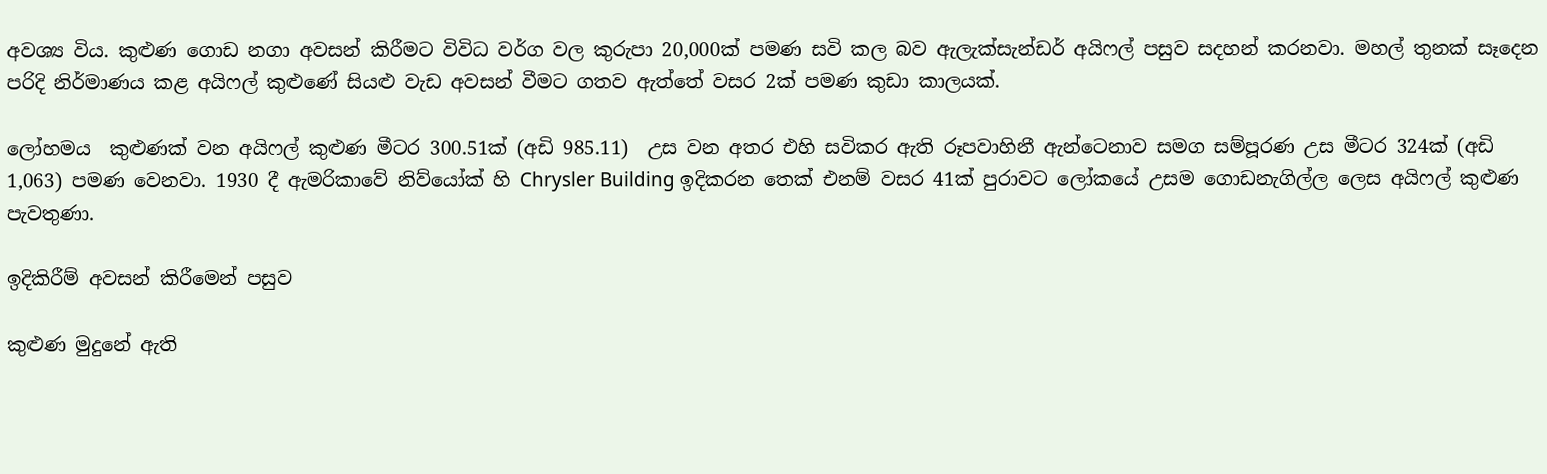අවශ්‍ය විය. කුළුණ ගොඩ නගා අවසන් කිරීමට විවිධ වර්ග වල කුරුපා 20,000ක් පමණ සවි කල බව ඇලැක්සැන්ඩර් අයිෆල් පසුව සදහන් කරනවා. මහල් තුනක් සෑදෙන පරිදි නිර්මාණය කළ අයිෆල් කුළුණේ සියළු වැඩ අවසන් වීමට ගතව ඇත්තේ වසර 2ක් පමණ කුඩා කාලයක්.

ලෝහමය  කුළුණක් වන අයිෆල් කුළුණ මීටර 300.51ක් (අඩි 985.11)  උස වන අතර එහි සවිකර ඇති රූපවාහිනී ඇන්ටෙනාව සමග සම්පූරණ උස මීටර 324ක් (අඩි 1,063) පමණ වෙනවා. 1930 දී ඇමරිකාවේ නිව්යෝක් හි Chrysler Building ඉදිකරන තෙක් එනම් වසර 41ක් පුරාවට ලෝකයේ උසම ගොඩනැගිල්ල ලෙස අයිෆල් කුළුණ පැවතුණා.

ඉදිකිරීම් අවසන් කිරීමෙන් පසුව

කුළුණ මුදුනේ ඇති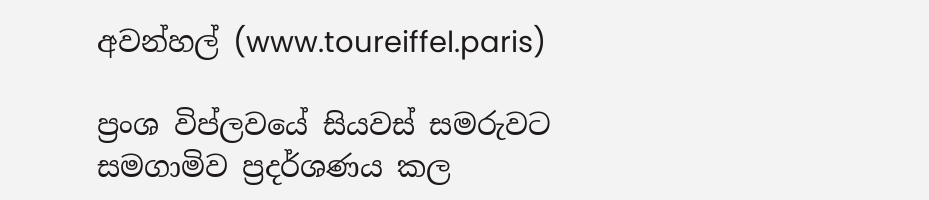අවන්හල් (www.toureiffel.paris)

ප්‍රංශ විප්ලවයේ සියවස් සමරුවට සමගාමිව ප්‍රදර්ශණය කල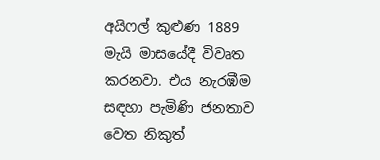අයිෆල් කුළුණ 1889 මැයි මාසයේදී විවෘත කරනවා. එය නැරඹීම සඳහා පැමිණි ජනතාව වෙත නිකුත්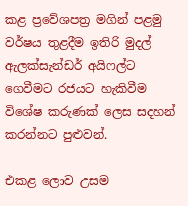කළ ප්‍රවේශපත්‍ර මගින් පළමු වර්ෂය තුළදීම ඉතිරි මුදල් ඇලක්සැන්ඩර් අයිෆල්ට ගෙවීමට රජයට හැකිවීම විශේෂ කරුණක් ලෙස සදහන් කරන්නට පුළුවන්.

එකළ ලොව උසම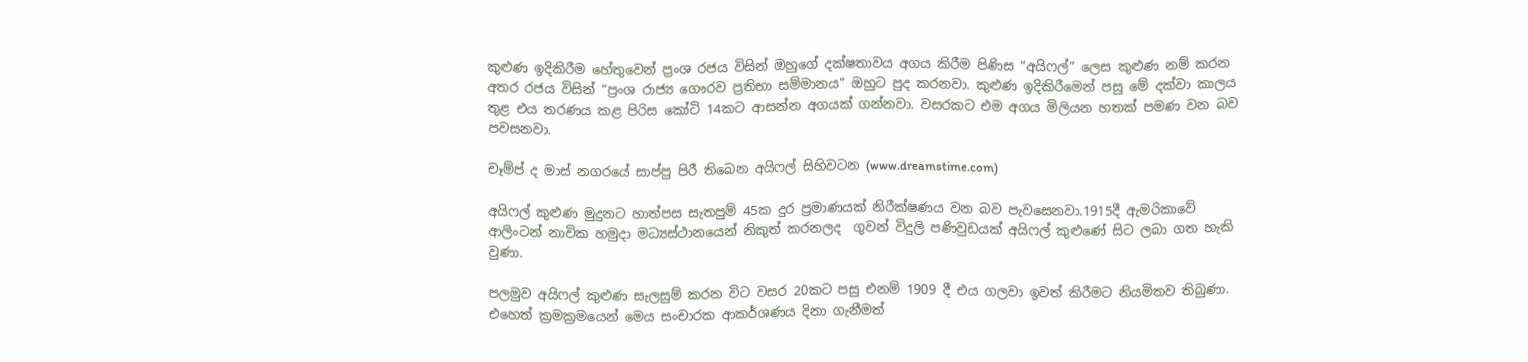කුළුණ ඉදිකිරීම හේතුවෙන් ප්‍රංශ රජය විසින් ඔහුගේ දක්ෂතාවය අගය කිරීම පිණිස “අයිෆල්” ලෙස කුළුණ නම් කරන අතර රජය විසින් “ප්‍රංශ රාජ්‍ය ගෞරව ප්‍රතිභා සම්මානය” ඔහුට පුද කරනවා. කුළුණ ඉදිකිරීමෙන් පසු මේ දක්වා කාලය තුළ එය තරණය කළ පිරිස කෝටි 14කට ආසන්න අගයක් ගන්නවා. වසරකට එම අගය මිලියන හතක් පමණ වන බව පවසනවා.

චෑම්ප් ද මාස්‌ නගරයේ සාප්පු පිරී තිබෙන අයිෆල් සිහිවටන (www.dreamstime.com)

අයිෆල් කුළුණ මුදුනට හාත්පස සැතපුම් 45ක දුර ප්‍රමාණයක් නිරීක්ෂණය වන බව පැවසෙනවා.1915දී ඇමරිකාවේ ආලිංටන් නාවික හමුදා මධ්‍යස්ථානයෙන් නිකුත් කරනලද  ගුවන් විදුලි පණිවුඩයක් අයිෆල් කුළුණේ සිට ලබා ගත හැකි වුණා.

පලමුව අයිෆල් කුළුණ සැලසුම් කරන විට වසර 20කට පසු එනම් 1909 දී එය ගලවා ඉවත් කිරීමට නියමිතව තිබුණා. එහෙත් ක්‍රමක්‍රමයෙන් මෙය සංචාරක ආකර්ශණය දිනා ගැනීමත්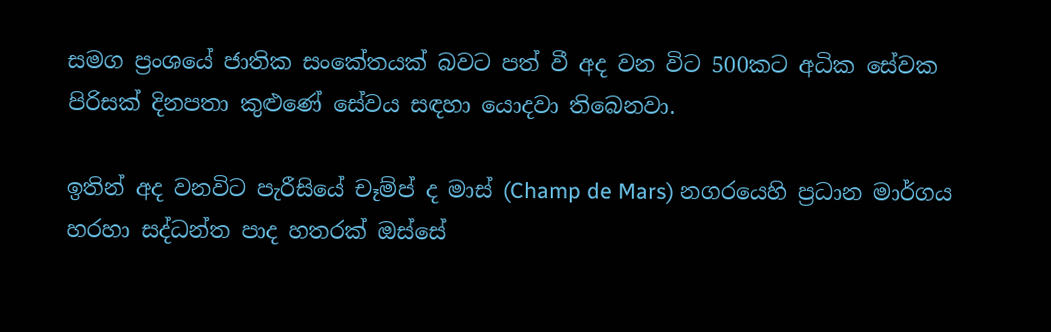සමග ප්‍රංශයේ ජාතික සංකේතයක් බවට පත් වී අද වන විට 500කට අධික සේවක පිරිසක් දිනපතා කුළුණේ සේවය සඳහා යොදවා තිබෙනවා.

ඉතින් අද වනවිට පැරීසියේ චෑම්ප් ද මාස්‌ (Champ de Mars) නගරයෙහි ප්‍රධාන මාර්ගය හරහා සද්ධන්ත පාද හතරක්‌ ඔස්‌සේ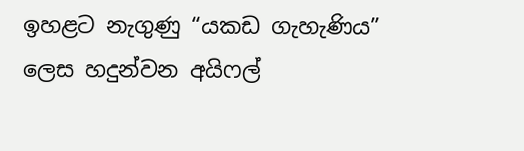ඉහළට නැගුණු “යකඩ ගැහැණිය” ලෙස හදුන්වන අයිෆල්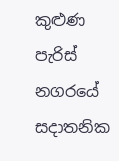කුළුණ  පැරිස්‌ නගරයේ සදාතනික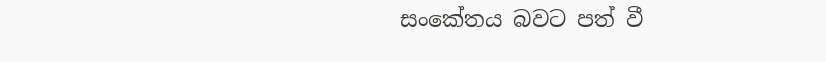සංකේතය බවට පත් වී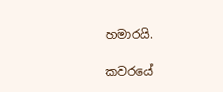හමාරයි.

කවරයේ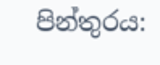පින්තුරය: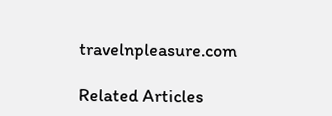travelnpleasure.com

Related Articles